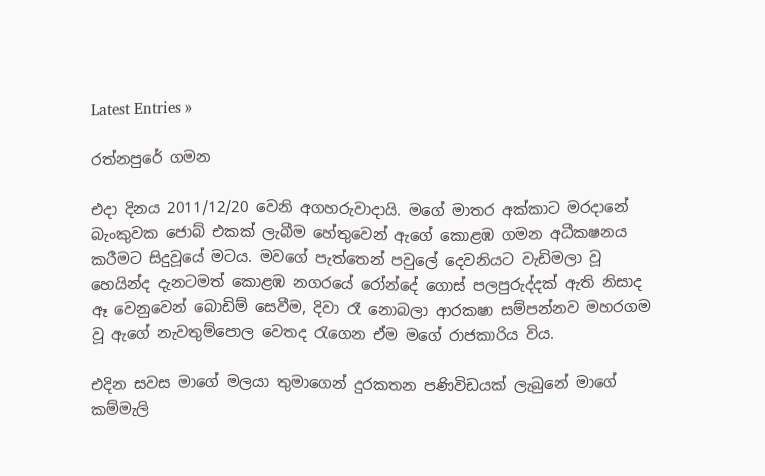Latest Entries »

රත්නපුරේ ගමන

එදා දිනය 2011/12/20 වෙනි අගහරුවාදායි. මගේ මාතර අක්කාට මරදානේ බැංකුවක ජොබ් එකක් ලැබීම හේතුවෙන් ඇගේ කොළඹ ගමන අධීකෂනය කරීමට සිදුවූයේ මටය. මවගේ පැත්තෙන් පවුලේ දෙවනියට වැඩිමලා වූ හෙයින්ද දැනටමත් කොළඹ නගරයේ රෝන්දේ ගොස් පලපුරුද්දක් ඇති නිසාද ඈ වෙනුවෙන් බොඩිම් සෙවීම, දිවා රෑ නොබලා ආරකෂා සම්පන්නව මහරගම වූ ඇගේ නැවතුම්පොල වෙතද රැගෙන ඒම මගේ රාජකාරිය විය.

එදින සවස මාගේ මලයා තුමාගෙන් දුරකතන පණිවිඩයක් ලැබුනේ මාගේ කම්මැලි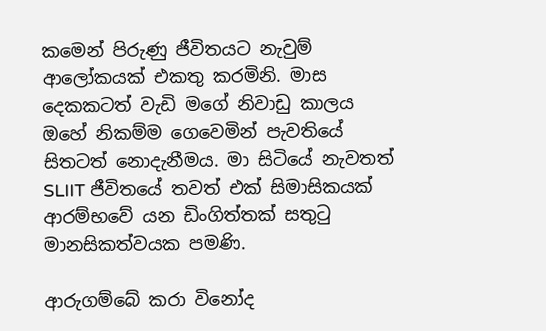කමෙන් පිරුණු ජීවිතයට නැවුම් ආලෝකයක් එකතු කරමිනි. මාස දෙකකටත් වැඩි මගේ නිවාඩු කාලය ඔහේ නිකම්ම ගෙවෙමින් පැවතියේ සිතටත් නොදැනීමය. මා සිටියේ නැවතත් SLIIT ජීවිතයේ තවත් එක් සිමාසිකයක් ආරම්භවේ යන ඩිංගිත්තක් සතුටු මානසිකත්වයක පමණි.

ආරුගම්බේ කරා විනෝද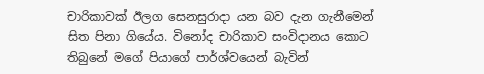චාරිකාවක් ඊලග සෙනසුරාදා යන බව දැන ගැනීමෙන් සිත පිනා ගියේය. විනෝද චාරිකාව සංවිදානය කොට තිබුනේ මගේ පියාගේ පාර්ශ්වයෙන් බැවින්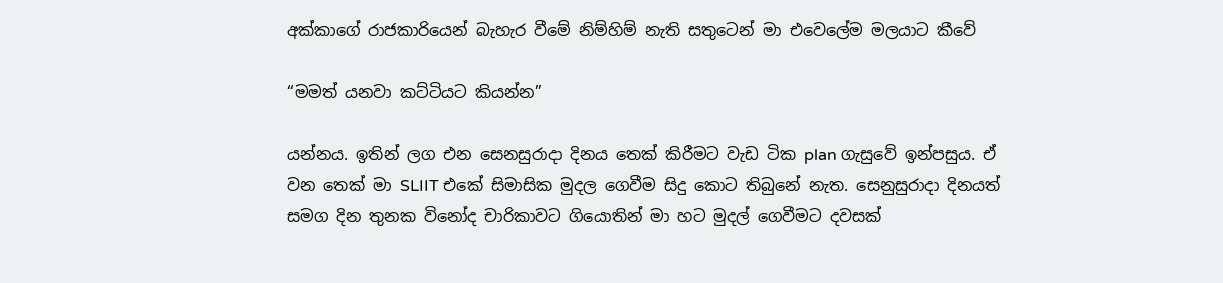අක්කාගේ රාජකාරියෙන් බැහැර වීමේ නිම්හිම් නැති සතුටෙන් මා එවෙලේම මලයාට කීවේ

“මමත් යනවා කට්ටියට කියන්න”

යන්නය. ඉතින් ලග එන සෙනසුරාදා දිනය තෙක් කිරීමට වැඩ ටික plan ගැසුවේ ඉන්පසුය. ඒ වන තෙක් මා SLIIT එකේ සිමාසික මුදල ගෙවීම සිදු කොට තිබුනේ නැත. සෙනුසුරාදා දිනයත් සමග දින තුනක විනෝද චාරිකාවට ගියොතින් මා හට මුදල් ගෙවීමට දවසක්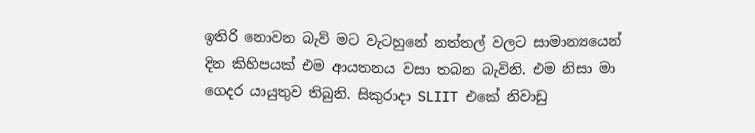ඉතිරි නොවන බැව් මට වැටහුනේ නත්තල් වලට සාමාන්‍යයෙන් දින කිහිපයක් එම ආයතනය වසා තබන බැවිනි. එම නිසා මා ගෙදර යායුතුව තිබුනි. සිකුරාදා SLIIT එකේ නිවාඩු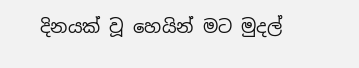දිනයක් වූ හෙයින් මට මුදල්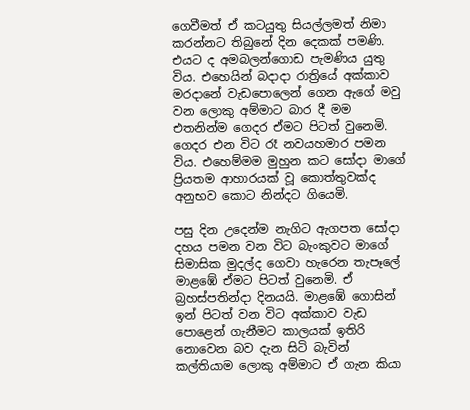ගෙවීමත් ඒ කටයුතු සියල්ලමත් නිමා කරන්නට තිබුනේ දින දෙකක් පමණි. එයට ද අමබලන්ගොඩ පැමණිය යුතු විය. එහෙයින් බදාදා රාත්‍රියේ අක්කාව මරදානේ වැඩපොලෙන් ගෙන ඇගේ මවු වන ලොකු අම්මාට බාර දී මම එතනින්ම ගෙදර ඒමට පිටත් වුනෙමි. ගෙදර එන විට රෑ නවයහමාර පමන විය. එහෙම්මම මුහුන කට සෝදා මාගේ ප්‍රියතම ආහාරයක් වූ කොත්තුවක්ද අනුභව කොට නින්දට ගියෙමි.

පසු දින උදෙන්ම නැගිට ඇගපත සෝදා දහය පමන වන විට බැංකුවට මාගේ සිමාසික මුදල්ද ගෙවා හැරෙන තැපෑලේ මාළඹේ ඒමට පිටත් වුනෙමි. ඒ බ්‍රහස්පතින්දා දිනයයි. මාළඹේ ගොසින් ඉන් පිටත් වන විට අක්කාව වැඩ පොළෙන් ගැනීමට කාලයක් ඉතිරි නොවෙන බව දැන සිටි බැවින් කල්තියාම ලොකු අම්මාට ඒ ගැන කියා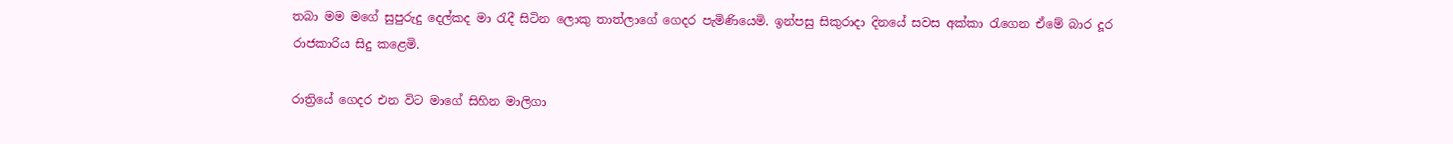තබා මම මගේ සුපුරුදු දෙල්කද මා රැදී සිටින ලොකු තාත්ලාගේ ගෙදර පැමිණියෙමි. ඉන්පසු සිකුරාදා දිනයේ සවස අක්කා රැගෙන ඒමේ බාර දූර රාජකාරිය සිදු කළෙමි.

රාත්‍රියේ ගෙදර එන විට මාගේ සිහින මාලිගා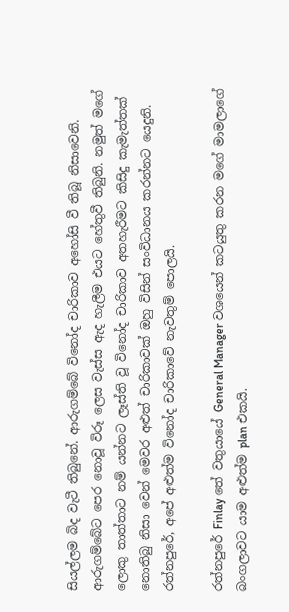සියල්ලම බිද වැටී තිබුනේ. ආරුගම්බේ විනෝද චාරිකාව අහෝසි වී තිබූ නිසාවෙනි. ආරුගම්බේට පෙර නොවූ විරූ ලෙස වැස්ස ඇද හැලීම එයට හේතුවී තිබුනි. නමුත් මගේ ලොකු තාත්තාට නම් යන්නට ලෑස්ති වූ විනෝද චාරිකාව අතහැරීමට කිසිදු කැමැත්තක් නොතිබු නිසා වෙන් මෙවර අළුත් චාරිකාවක් ඔහු විසින් සංවිධානය කරන්නට යෙදුනි. රත්නපුරේ, අපේ අළුත්ම විනෝද චාරිකාවේ නැවතුම් පොලයි.

රත්නපුරේ Finlay තේ වතුයායේ General Manager වශයෙන් කටයුතු කරන මගේ මාමලාගේ බංගලාවට යාම අළුත්ම plan එකයි.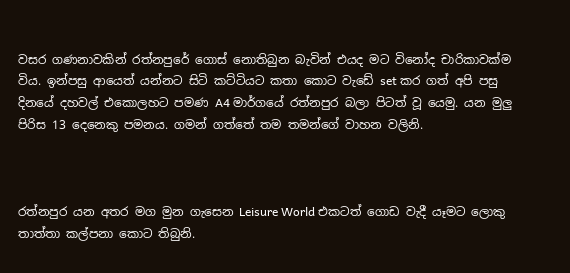වසර ගණනාවකින් රත්නපුරේ ගොස් නොතිබුන බැවින් එයද මට විනෝද චාරිකාවක්ම විය. ඉන්පසු ආයෙත් යන්නට සිටි කට්ටියට කතා කොට වැඩේ set කර ගත් අපි පසු දිනයේ දහවල් එකොලහට පමණ A4 මාර්ගයේ රත්නපුර බලා පිටත් වූ යෙමු. යන මුලු පිරිස 13 දෙනෙකු පමනය. ගමන් ගත්තේ තම තමන්ගේ වාහන වලිනි.



රත්නපුර යන අතර මග මුන ගැසෙන Leisure World එකටත් ගොඩ වැදී යෑමට ලොකු තාත්තා කල්පනා කොට තිබුනි.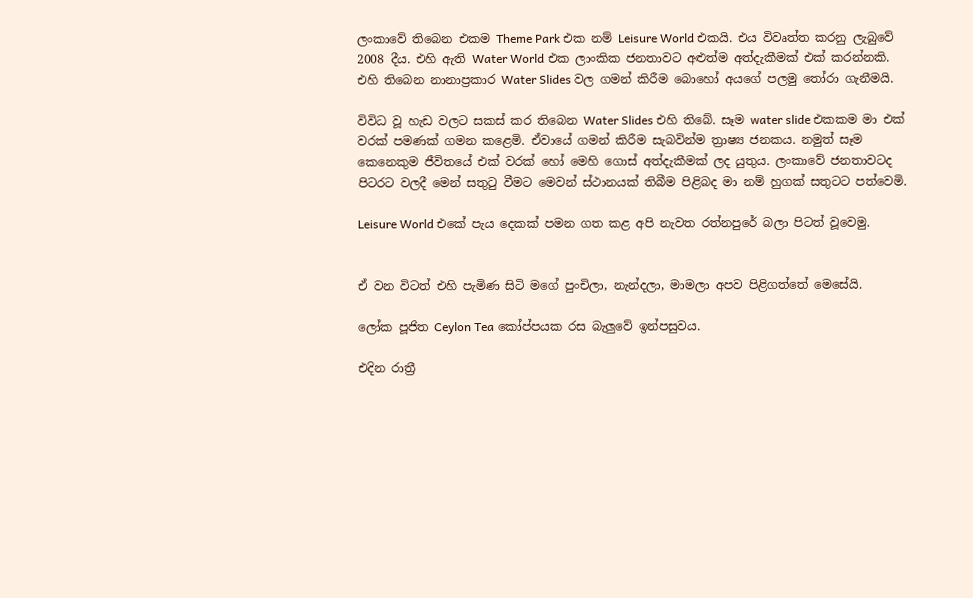ලංකාවේ තිබෙන එකම Theme Park එක නම් Leisure World එකයි. එය විවෘත්ත කරනු ලැබුවේ 2008 දීය. එහි ඇති Water World එක ලාංකික ජනතාවට අළුත්ම අත්දැකීමක් එක් කරන්නකි. එහි තිබෙන නානාප්‍රකාර Water Slides වල ගමන් කිරීම බොහෝ අයගේ පලමු තෝරා ගැනීමයි.

විවිධ වූ හැඩ වලට සකස් කර තිබෙන Water Slides එහි තිබේ. සෑම water slide එකකම මා එක් වරක් පමණක් ගමන කළෙමි. ඒවායේ ගමන් කිරීම සැබවින්ම ත්‍රාෂ්‍ය ජනකය. නමුත් සෑම කෙනෙකුම ජීවිතයේ එක් වරක් හෝ මෙහි ගොස් අත්දැකීමක් ලද යුතුය. ලංකාවේ ජනතාවටද පිටරට වලදී මෙන් සතුටු වීමට මෙවන් ස්ථානයක් තිබීම පිළිබද මා නම් හුගක් සතුටට පත්වෙමි.

Leisure World එකේ පැය දෙකක් පමන ගත කළ අපි නැවත රත්නපුරේ බලා පිටත් වූවෙමු.


ඒ වන විටත් එහි පැමිණ සිටි මගේ පුංචිලා, නැන්දලා, මාමලා අපව පිළිගත්තේ මෙසේයි.

ලෝක පූජිත Ceylon Tea කෝප්පයක රස බැලුවේ ඉන්පසුවය.

එදින රාත්‍රී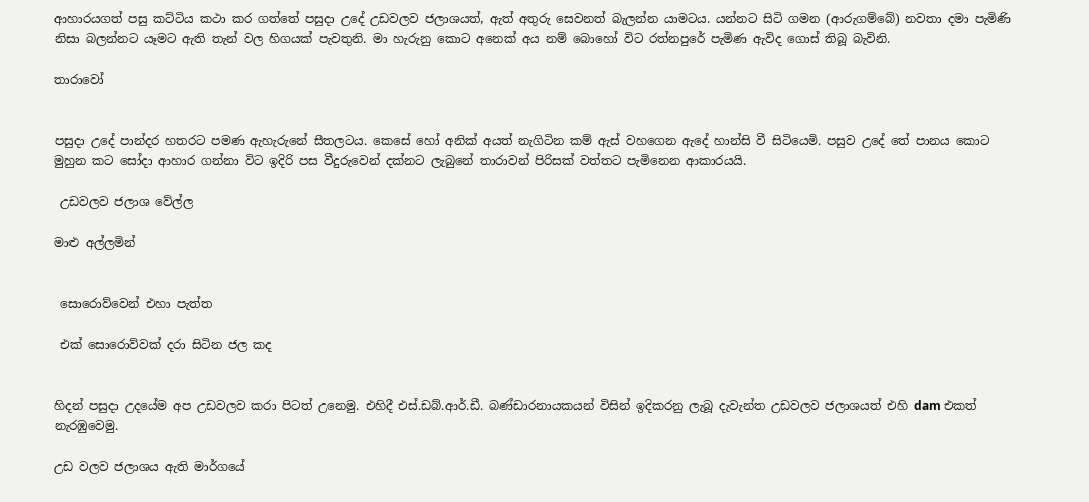ආහාරයගත් පසු කට්ටිය කථා කර ගත්තේ පසුදා උදේ උඩවලව ජලාශයත්, ඇත් අතුරු සෙවනත් බැලන්න යාමටය. යන්නට සිටි ගමන (ආරුගම්බේ) නවතා දමා පැමිණි නිසා බලන්නට යෑමට ඇති තැන් වල හිගයක් පැවතුනි. මා හැරුනු කොට අනෙක් අය නම් බොහෝ විට රත්නපුරේ පැමිණ ඇවිද ගොස් තිබූ බැවිනි.

තාරාවෝ


පසුදා උදේ පාන්දර හතරට පමණ ඇහැරුනේ සීතලටය. කෙසේ හෝ අනික් අයත් නැගිටින කම් ඇස් වහගෙන ඇදේ හාන්සි වී සිටියෙමි. පසුව උදේ තේ පානය කොට මුහුන කට සෝදා ආහාර ගන්නා විට ඉදිරි පස වීදුරුවෙන් දක්නට ලැබුනේ තාරාවන් පිරිසක් වත්තට පැමිනෙන ආකාරයයි.

 උඩවලව ජලාශ වේල්ල

මාළු අල්ලමින්


 සොරොව්වෙන් එහා පැත්ත

 එක් සොරොව්වක් දරා සිටින ජල කද


හිදන් පසුදා උදයේම අප උඩවලව කරා පිටත් උනෙමු. එහිදී එස්.ඩබ්.ආර්.ඩී. බණ්ඩාරනායකයන් විසින් ඉදිකරනු ලැබූ දැවැන්ත උඩවලව ජලාශයත් එහි dam එකත් නැරඹුවෙමු.

උඩ වලව ජලාශය ඇති මාර්ගයේ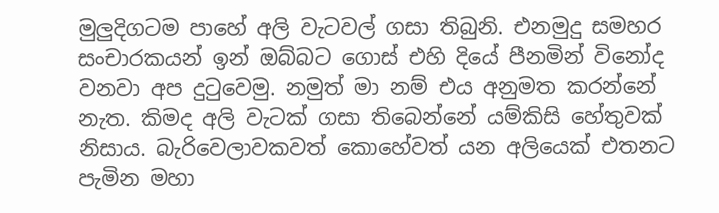මුලුදිගටම පාහේ අලි වැටවල් ගසා තිබුනි. එනමුදු සමහර සංචාරකයන් ඉන් ඔබ්බට ගොස් එහි දියේ පීනමින් විනෝද වනවා අප දුටුවෙමු. නමුත් මා නම් එය අනුමත කරන්නේ නැත. කිමද අලි වැටක් ගසා තිබෙන්නේ යම්කිසි හේතුවක් නිසාය. බැරිවෙලාවකවත් කොහේවත් යන අලියෙක් එතනට පැමින මහා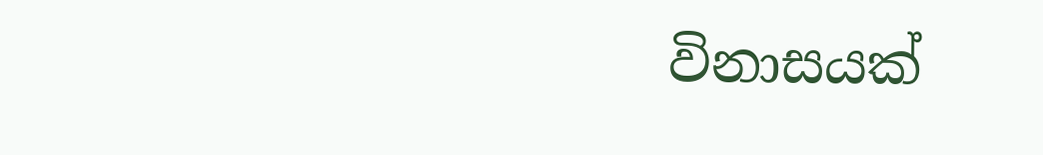විනාසයක්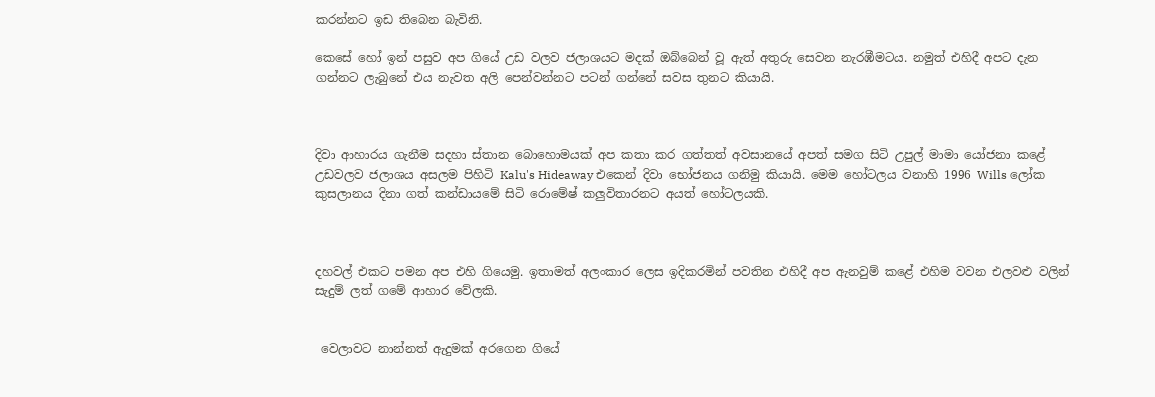කරන්නට ඉඩ තිබෙන බැවිනි.

කෙසේ හෝ ඉන් පසුව අප ගියේ උඩ වලව ජලාශයට මදක් ඔබ්බෙන් වූ ඇත් අතුරු සෙවන නැරඹීමටය. නමුත් එහිදී අපට දැන ගන්නට ලැබුනේ එය නැවත අලි පෙන්වන්නට පටන් ගන්නේ සවස තුනට කියායි.



දිවා ආහාරය ගැනීම සදහා ස්තාන බොහොමයක් අප කතා කර ගත්තත් අවසානයේ අපත් සමග සිටි උපුල් මාමා යෝජනා කළේ උඩවලව ජලාශය අසලම පිහිටි Kalu's Hideaway එකෙන් දිවා භෝජනය ගනිමු කියායි. මෙම හෝටලය වනාහි 1996 Wills ලෝක කුසලානය දිනා ගත් කන්ඩායමේ සිටි රොමේෂ් කලුවිතාරනට අයත් හෝටලයකි.



දහවල් එකට පමන අප එහි ගියෙමු. ඉතාමත් අලංකාර ලෙස ඉදිකරමින් පවතින එහිදී අප ඇනවුම් කළේ එහිම වවන එලවළු වලින් සැදුම් ලත් ගමේ ආහාර වේලකි.


 වෙලාවට නාන්නත් ඇදුමක් අරගෙන ගියේ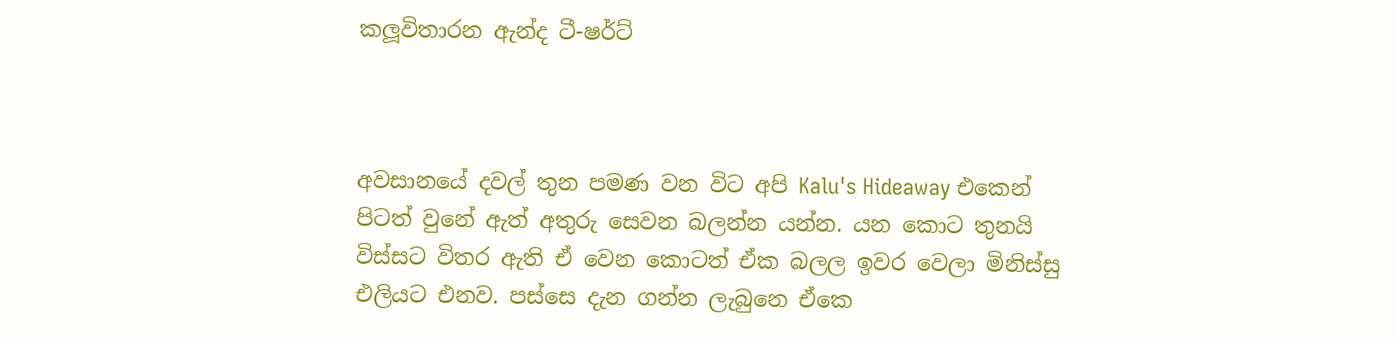කලූවිතාරන ඇන්ද ටී-ෂර්ට්



අවසානයේ දවල් තුන පමණ වන විට අපි Kalu's Hideaway එකෙන් පිටත් වුනේ ඇත් අතුරු සෙවන බලන්න යන්න. යන කොට තුනයි විස්සට විතර ඇති ඒ වෙන කොටත් ඒක බලල ඉවර වෙලා මිනිස්සු එලියට එනව. පස්සෙ දැන ගන්න ලැබුනෙ ඒකෙ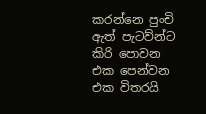කරන්නෙ පුංචි ඇත් පැටව්න්ට කිරි පොවන එක පෙන්වන එක විතරයි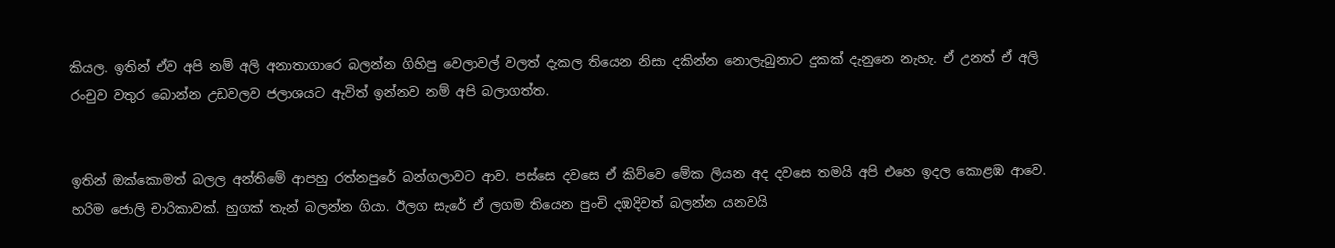කියල. ඉතින් ඒව අපි නම් අලි අනාතාගාරෙ බලන්න ගිහිපු වෙලාවල් වලත් දැකල තියෙන නිසා දකින්න නොලැබුනාට දුකක් දැනුනෙ නැහැ. ඒ උනත් ඒ අලි රංචුව වතුර බොන්න උඩවලව ජලාශයට ඇවිත් ඉන්නව නම් අපි බලාගත්ත.


ඉතින් ඔක්කොමත් බලල අන්තිමේ ආපහු රත්නපුරේ බන්ගලාවට ආව. පස්සෙ දවසෙ ඒ කිව්වෙ මේක ලියන අද දවසෙ තමයි අපි එහෙ ඉදල කොළඹ ආවෙ. හරිම ජොලි චාරිකාවක්. හුගක් තැන් බලන්න ගියා. ඊලග සැරේ ඒ ලගම තියෙන පුංචි දඹදිවත් බලන්න යනවයි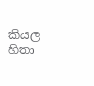කියල හිතා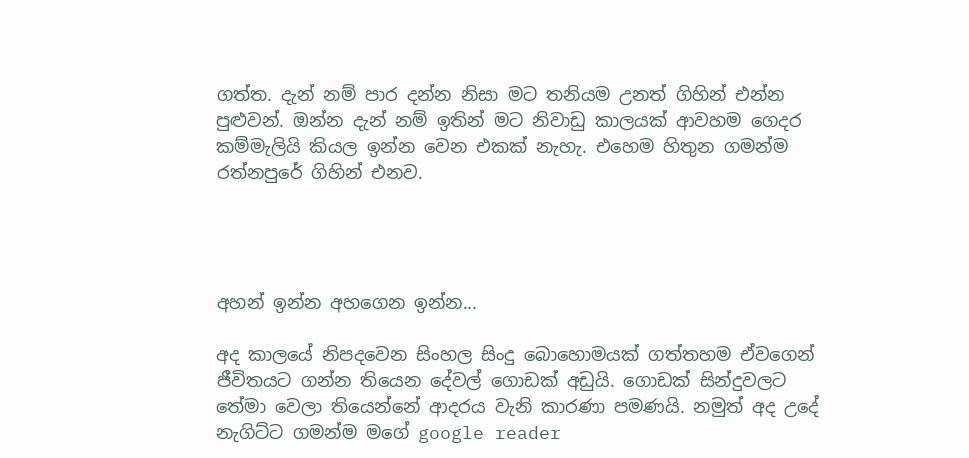ගත්ත. දැන් නම් පාර දන්න නිසා මට තනියම උනත් ගිහින් එන්න පුළුවන්. ඔන්න දැන් නම් ඉතින් මට නිවාඩු කාලයක් ආවහම ගෙදර කම්මැලියි කියල ඉන්න වෙන එකක් නැහැ. එහෙම හිතුන ගමන්ම රත්නපුරේ ගිහින් එනව.




අහන් ඉන්න අහගෙන ඉන්න...

අද කාලයේ නිපදවෙන සිංහල සිංදු බොහොමයක් ගත්තහම ඒවගෙන් ජීවිතයට ගන්න තියෙන දේවල් ගොඩක් අඩුයි. ගොඩක් සින්දුවලට තේමා වෙලා තියෙන්නේ ආදරය වැනි කාරණා පමණයි. නමුත් අද උදේ නැගිට්ට ගමන්ම මගේ google reader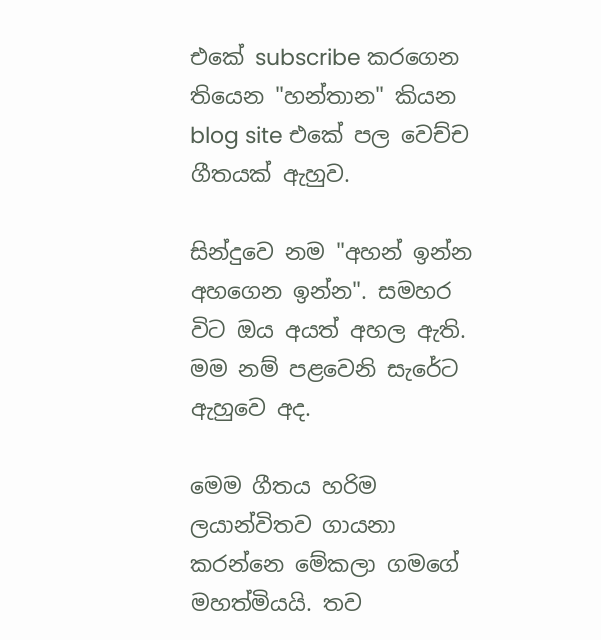එකේ subscribe කරගෙන තියෙන "හන්තාන" කියන blog site එකේ පල වෙච්ච ගීතයක් ඇහුව.

සින්දුවෙ නම "අහන් ඉන්න අහගෙන ඉන්න". සමහර විට ඔය අයත් අහල ඇති. මම නම් පළවෙනි සැරේට ඇහුවෙ අද.

මෙම ගීතය හරිම ලයාන්විතව ගායනා කරන්නෙ මේකලා ගමගේ මහත්මියයි. තව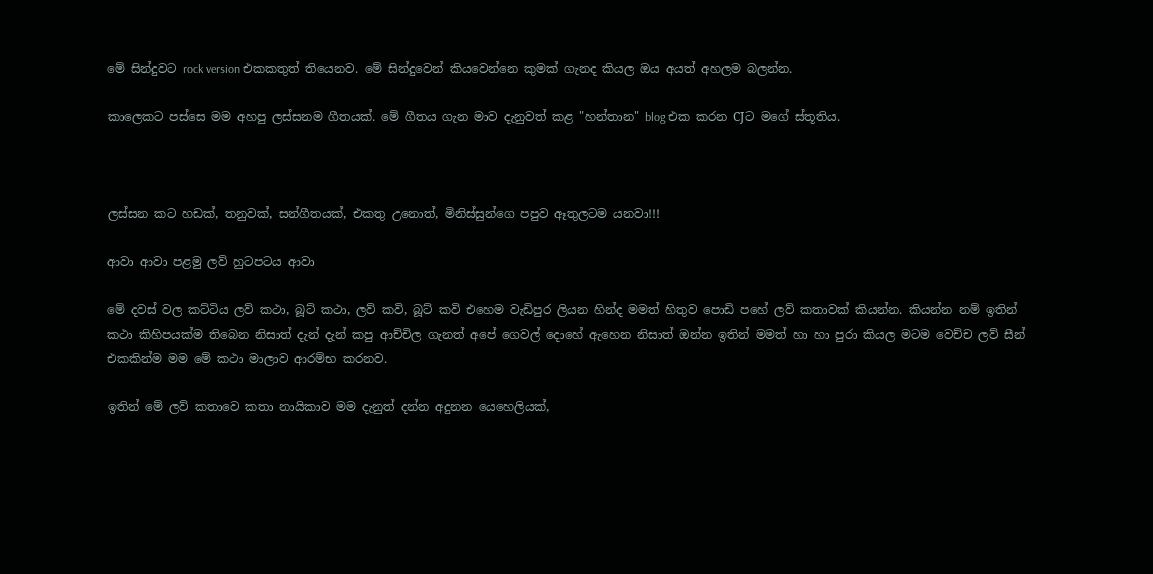මේ සින්දුවට rock version එකකතුත් තියෙනව. මේ සින්දුවෙන් කියවෙන්නෙ කුමක් ගැනද කියල ඔය අයත් අහලම බලන්න.

කාලෙකට පස්සෙ මම අහපු ලස්සනම ගීතයක්. මේ ගීතය ගැන මාව දැනුවත් කළ "හන්තාන" blog එක කරන CJට මගේ ස්තූතිය.



ලස්සන කට හඩක්, තනුවක්, සන්ගීතයක්, එකතු උනොත්, මිනිස්සුන්ගෙ පපුව ඈතුලටම යනවා!!!

ආවා ආවා පළමු ලව් හුටපටය ආවා

මේ දවස් වල කට්ටිය ලව් කථා, බූට් කථා, ලව් කවි, බූට් කවි එහෙම වැඩිපුර ලියන හින්ද මමත් හිතුව පොඩි පහේ ලව් කතාවක් කියන්න. කියන්න නම් ඉතින් කථා කිහිපයක්ම තිබෙන නිසාත් දැන් දැන් කපු ආච්චිල ගැනත් අපේ ගෙවල් දොහේ ඇහෙන නිසාත් ඔන්න ඉතින් මමත් හා හා පුරා කියල මටම වෙච්ච ලව් සීන් එකකින්ම මම මේ කථා මාලාව ආරම්භ කරනව.

ඉතින් මේ ලව් කතාවෙ කතා නායිකාව මම දැනුත් දන්න අදුනන යෙහෙලියක්,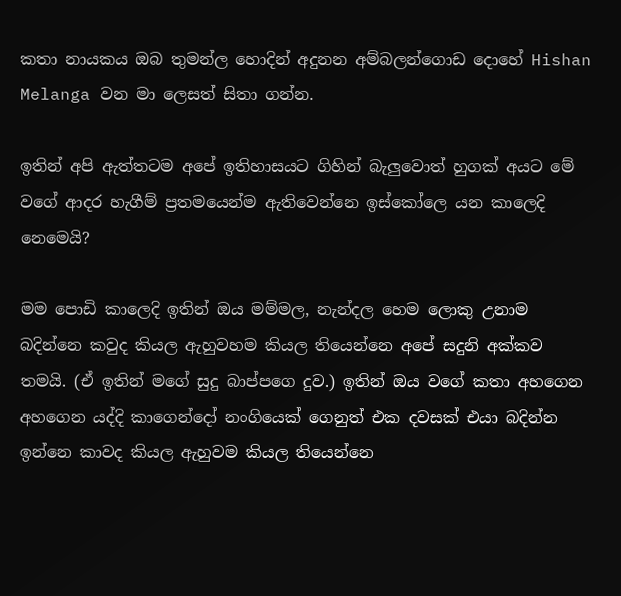කතා නායකය ඔබ තුමන්ල හොදින් අදුනන අම්බලන්ගොඩ දොහේ Hishan Melanga වන මා ලෙසත් සිතා ගන්න.

ඉතින් අපි ඇත්තටම අපේ ඉතිහාසයට ගිහින් බැලුවොත් හුගක් අයට මේ වගේ ආදර හැගීම් ප්‍රතමයෙන්ම ඇතිවෙන්නෙ ඉස්කෝලෙ යන කාලෙදි නෙමෙයි?

මම පොඩි කාලෙදි ඉතින් ඔය මම්මල, නැන්දල හෙම ලොකු උනාම බදින්නෙ කවුද කියල ඇහුවහම කියල තියෙන්නෙ අපේ සදුනි අක්කව තමයි. (ඒ ඉතින් මගේ සුදු බාප්පගෙ දුව.) ඉතින් ඔය වගේ කතා අහගෙන අහගෙන යද්දි කාගෙන්දෝ නංගියෙක් ගෙනුත් එක දවසක් එයා බදින්න ඉන්නෙ කාවද කියල ඇහුවම කියල තියෙන්නෙ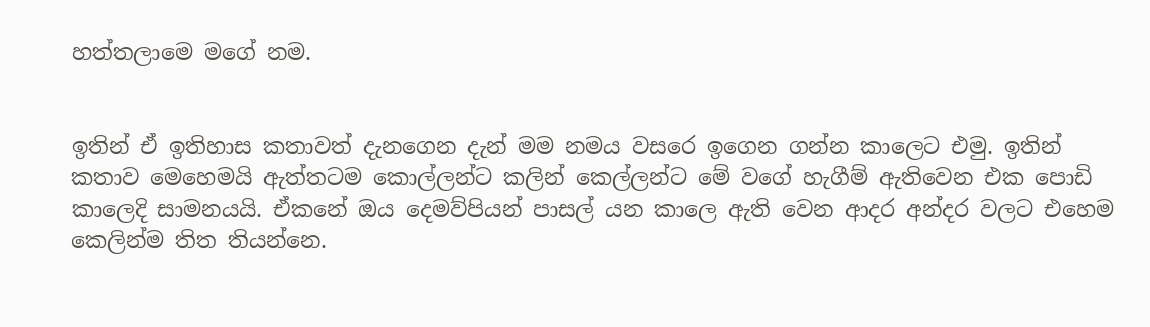හත්තලාමෙ මගේ නම.


ඉතින් ඒ ඉතිහාස කතාවත් දැනගෙන දැන් මම නමය වසරෙ ඉගෙන ගන්න කාලෙට එමු. ඉතින් කතාව මෙහෙමයි ඇත්තටම කොල්ලන්ට කලින් කෙල්ලන්ට මේ වගේ හැගීම් ඇතිවෙන එක පොඩි කාලෙදි සාමනයයි. ඒකනේ ඔය දෙමව්පියන් පාසල් යන කාලෙ ඇති වෙන ආදර අන්දර වලට එහෙම කෙලින්ම තිත තියන්නෙ.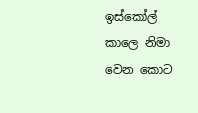ඉස්කෝල් කාලෙ නිමා වෙන කොට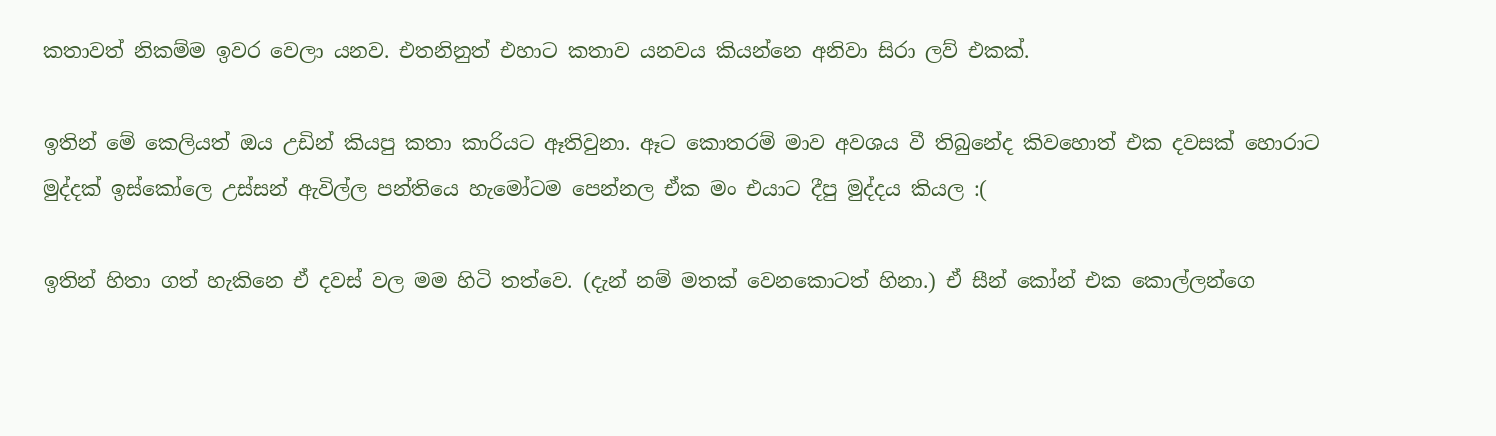කතාවත් නිකම්ම ඉවර වෙලා යනව. එතනිනුත් එහාට කතාව යනවය කියන්නෙ අනිවා සිරා ලව් එකක්.

ඉතින් මේ කෙලියත් ඔය උඩින් කියපු කතා කාරියට ඈතිවුනා. ඈට කොතරම් මාව අවශය වී තිබුනේද කිවහොත් එක දවසක් හොරාට මුද්දක් ඉස්කෝලෙ උස්සන් ඇවිල්ල පන්තියෙ හැමෝටම පෙන්නල ඒක මං එයාට දීපු මුද්දය කියල :(

ඉතින් හිතා ගත් හැකිනෙ ඒ දවස් වල මම හිටි තත්වෙ. (දැන් නම් මතක් වෙනකොටත් හිනා.) ඒ සීන් කෝන් එක කොල්ලන්ගෙ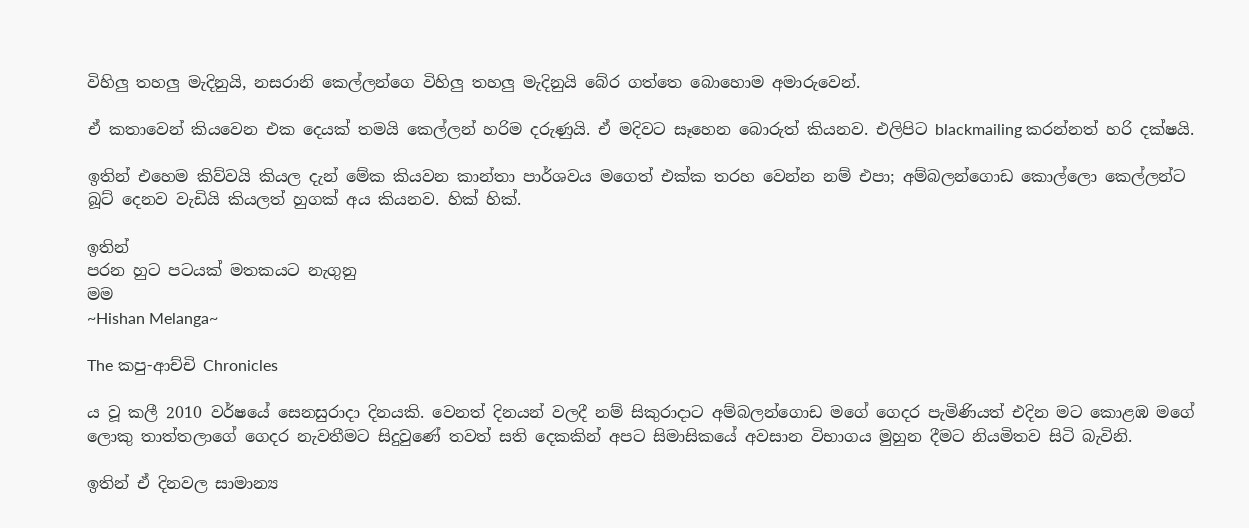විහිලු තහලු මැදිනුයි, නසරානි කෙල්ලන්ගෙ විහිලු තහලු මැදිනුයි බේර ගත්තෙ බොහොම අමාරුවෙන්.

ඒ කතාවෙන් කියවෙන එක දෙයක් තමයි කෙල්ලන් හරිම දරුණුයි. ඒ මදිවට සෑහෙන බොරුත් කියනව. එලිපිට blackmailing කරන්නත් හරි දක්ෂයි.

ඉතින් එහෙම කිව්වයි කියල දැන් මේක කියවන කාන්තා පාර්ශවය මගෙත් එක්ක තරහ වෙන්න නම් එපා; අම්බලන්ගොඩ කොල්ලො කෙල්ලන්ට බූට් දෙනව වැඩියි කියලත් හුගක් අය කියනව. හික් හික්.

ඉතින්
පරන හුට පටයක් මතකයට නැගුනු
මම
~Hishan Melanga~

The කපු-ආච්චි Chronicles

ය වූ කලී 2010 වර්ෂයේ සෙනසුරාදා දිනයකි. වෙනත් දිනයන් වලදී නම් සිකුරාදාට අම්බලන්ගොඩ මගේ ගෙදර පැමිණියත් එදින මට කොළඹ මගේ ලොකු තාත්තලාගේ ගෙදර නැවතීමට සිදුවුණේ තවත් සති දෙකකින් අපට සිමාසිකයේ අවසාන විභාගය මුහුන දීමට නියමිතව සිටි බැවිනි.

ඉතින් ඒ දිනවල සාමාන්‍ය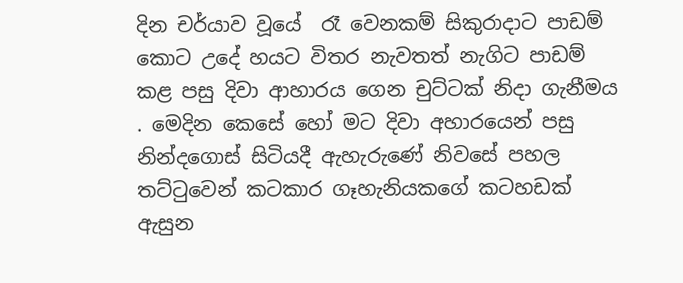දින චර්යාව වූයේ  රෑ වෙනකම් සිකුරාදාට පාඩම් කොට උදේ හයට විතර නැවතත් නැගිට පාඩම් කළ පසු දිවා ආහාරය ගෙන චුට්ටක් නිදා ගැනීමය . මෙදින කෙසේ හෝ මට දිවා අහාරයෙන් පසු නින්දගොස් සිටියදී ඇහැරුණේ නිවසේ පහල තට්ටුවෙන් කටකාර ගෑහැනියකගේ කටහඩක් ඇසුන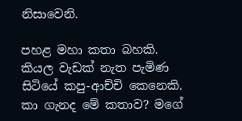නිසාවෙනි.

පහළ මහා කතා බහකි. කියල වැඩක් නැත පැමිණ සිටියේ කපු-ආච්චි කෙනෙකි. කා ගැනද මේ කතාව? මගේ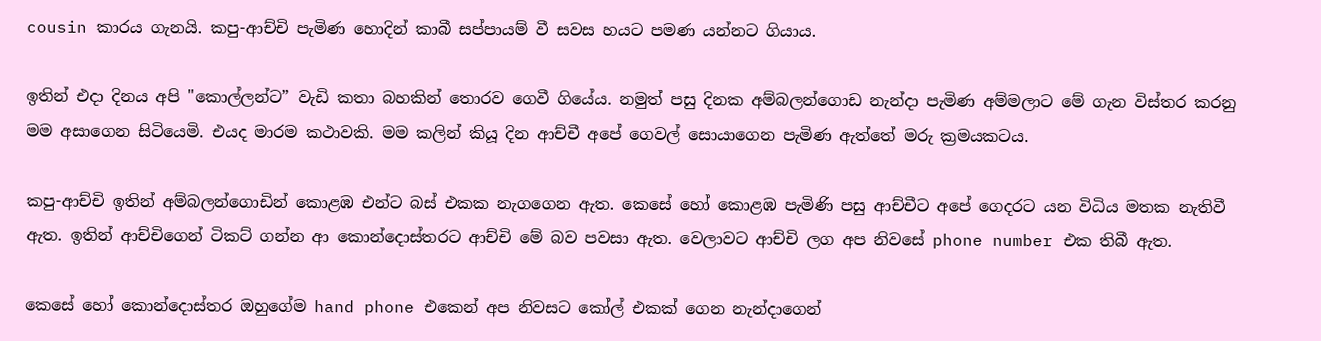cousin කාරය ගැනයි. කපු-ආච්චි පැමිණ හොදින් කාබී සප්පායම් වී සවස හයට පමණ යන්නට ගියාය.

ඉතින් එදා දිනය අපි "කොල්ලන්ට” වැඩි කතා බහකින් තොරව ගෙවී ගියේය. නමුත් පසු දිනක අම්බලන්ගොඩ නැන්දා පැමිණ අම්මලාට මේ ගැන විස්තර කරනු මම අසාගෙන සිටියෙමි. එයද මාරම කථාවකි. මම කලින් කියූ දින ආච්චී අපේ ගෙවල් සොයාගෙන පැමිණ ඇත්තේ මරු ක්‍රමයකටය.

කපු-ආච්චි ඉතින් අම්බලන්ගොඩින් කොළඹ එන්ට බස් එකක නැගගෙන ඇත. කෙසේ හෝ කොළඹ පැමිණි පසු ආච්චීට අපේ ගෙදරට යන විධිය මතක නැතිවී ඇත. ඉතින් ආච්චිගෙන් ටිකට් ගන්න ආ කොන්දොස්තරට ආච්චි මේ බව පවසා ඇත. වෙලාවට ආච්චි ලග අප නිවසේ phone number එක තිබී ඇත.

කෙසේ හෝ කොන්දොස්තර ඔහුගේම hand phone එකෙන් අප නිවසට කෝල් එකක් ගෙන නැන්දාගෙන්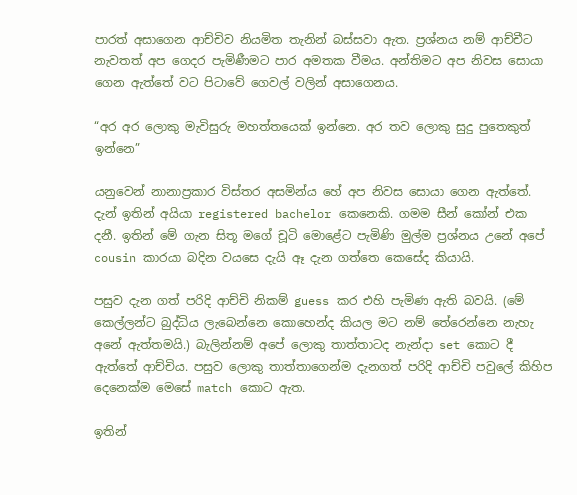පාරත් අසාගෙන ආච්චිව නියමිත තැනින් බස්සවා ඇත. ප්‍රශ්නය නම් ආච්චීට නැවතත් අප ගෙදර පැමිණීමට පාර අමතක වීමය. අන්තිමට අප නිවස සොයා ගෙන ඇත්තේ වට පිටාවේ ගෙවල් වලින් අසාගෙනය.

“අර අර ලොකු මැවිසුරු මහත්තයෙක් ඉන්නෙ. අර තව ලොකු සුදු පුතෙකුත් ඉන්නෙ”

යනුවෙන් නානාප්‍රකාර විස්තර අසමින්ය හේ අප නිවස සොයා ගෙන ඇත්තේ. දැන් ඉතින් අයියා registered bachelor කෙනෙකි. ගමම සීන් කෝන් එක දනී. ඉතින් මේ ගැන සිතූ මගේ චූටි මොළේට පැමිණි මුල්ම ප්‍රශ්නය උනේ අපේ cousin කාරයා බදින වයසෙ දැයි ඈ දැන ගත්තෙ කෙසේද කියායි.

පසුව දැන ගත් පරිදි ආච්චි නිකම් guess කර එහි පැමිණ ඇති බවයි. (මේ කෙල්ලන්ට බුද්ධිය ලැබෙන්නෙ කොහෙන්ද කියල මට නම් තේරෙන්නෙ නැහැ අනේ ඇත්තමයි.) බැලින්නම් අපේ ලොකු තාත්තාටද නැන්දා set කොට දී ඇත්තේ ආච්චිය. පසුව ලොකු තාත්තාගෙන්ම දැනගත් පරිදි ආච්චි පවුලේ කිහිප දෙනෙක්ම මෙසේ match කොට ඇත.

ඉතින්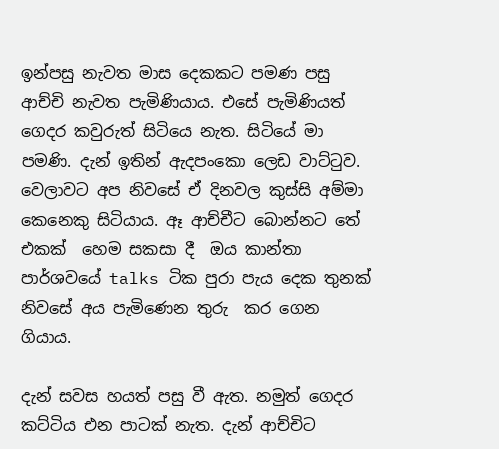ඉන්පසු නැවත මාස දෙකකට පමණ පසු ආච්චි නැවත පැමිණියාය. එසේ පැමිණියත් ගෙදර කවුරුත් සිටියෙ නැත. සිටියේ මා පමණි. දැන් ඉතින් ඇදපංකො ලෙඩ වාට්ටුව. වෙලාවට අප නිවසේ ඒ දිනවල කුස්සි අම්මා කෙනෙකු සිටියාය. ඈ ආච්චීට බොන්නට තේ එකක්  හෙම සකසා දී  ඔය කාන්තා පාර්ශවයේ talks ටික පුරා පැය දෙක තුනක් නිවසේ අය පැමිණෙන තුරු  කර ගෙන ගියාය.

දැන් සවස හයත් පසු වී ඇත. නමුත් ගෙදර කට්ටිය එන පාටක් නැත. දැන් ආච්චිට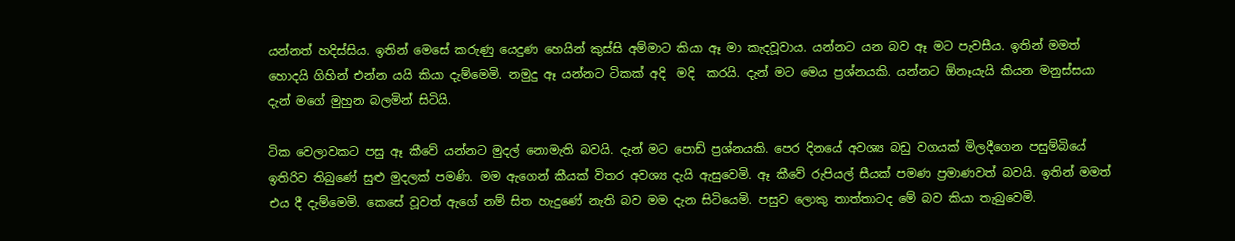යන්නත් හදිස්සිය. ඉතින් මෙසේ කරුණු යෙදුණ හෙයින් කුස්සි අම්මාට කියා ඈ මා කැදවූවාය. යන්නට යන බව ඈ මට පැවසීය. ඉතින් මමත් හොදයි ගිහින් එන්න යයි කියා දැම්මෙමි. නමුදු ඈ යන්නට ටිකක් අදි  මදි  කරයි. දැන් මට මෙය ප්‍රශ්නයකි. යන්නට ඕනෑයැයි කියන මනුස්සයා දැන් මගේ මුහුන බලමින් සිටියි.

ටික වෙලාවකට පසු ඈ කීවේ යන්නට මුදල් නොමැති බවයි. දැන් මට පොඩ් ප්‍රශ්නයකි. පෙර දිනයේ අවශ්‍ය බඩු වගයක් මිලදීගෙන පසුම්බියේ ඉතිරිව තිබුණේ සුළු මුදලක් පමණි. මම ඇගෙන් කීයක් විතර අවශ්‍ය දැයි ඇසුවෙමි. ඈ කීවේ රුපියල් සීයක් පමණ ප්‍රමාණවත් බවයි. ඉතින් මමත් එය දී දැම්මෙමි. කෙසේ වූවත් ඇගේ නම් සිත හැදුණේ නැති බව මම දැන සිටියෙමි. පසුව ලොකු තාත්තාටද මේ බව කියා තැබුවෙමි.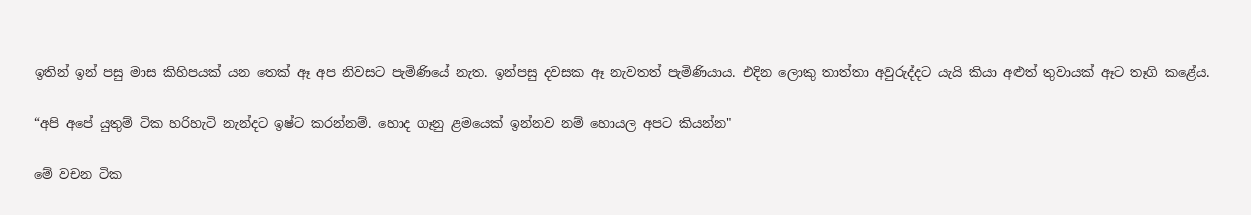ඉතින් ඉන් පසු මාස කිහිපයක් යන තෙක් ඈ අප නිවසට පැමිණියේ නැත. ඉන්පසු දවසක ඈ නැවතත් පැමිණියාය. එදින ලොකු තාත්තා අවුරුද්දට යැයි කියා අළුත් තුවායක් ඈට තෑගි කළේය.

“අපි අපේ යුතුම් ටික හරිහැටි නැන්දට ඉෂ්ට කරන්නම්. හොද ගෑනු ළමයෙක් ඉන්නව නම් හොයල අපට කියන්න"

මේ වචන ටික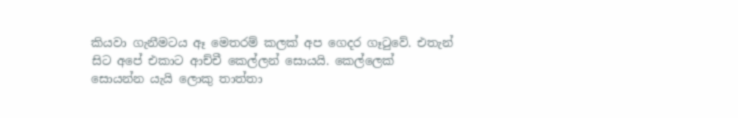කියවා ගැනීමටය ඈ මෙතරම් කලක් අප ගෙදර ගෑටුවේ. එතැන් සිට අපේ එකාට ආච්චී කෙල්ලන් සොයයි. කෙල්ලෙක් සොයන්න යැයි ලොකු තාත්තා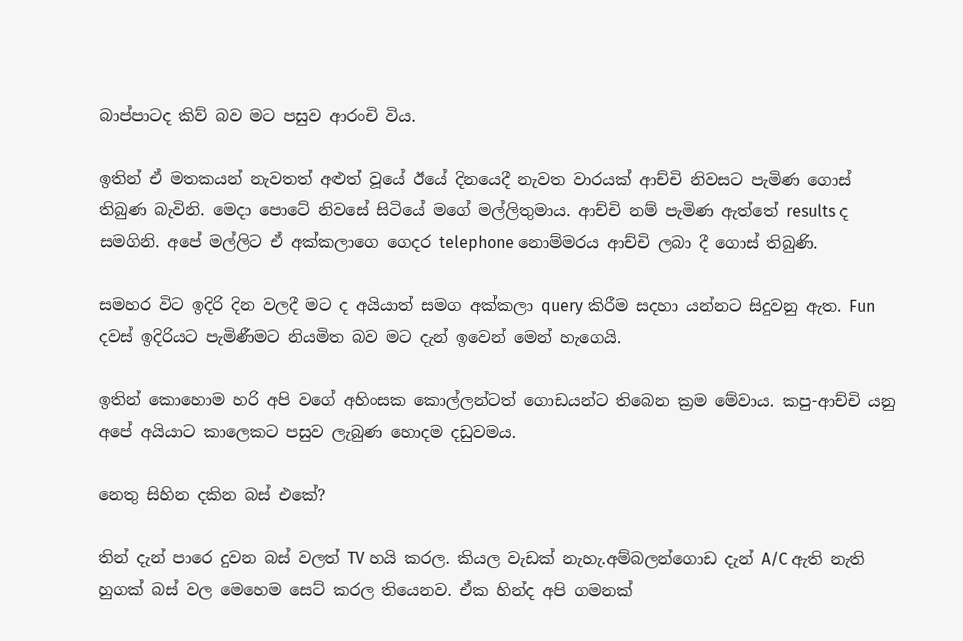බාප්පාටද කිව් බව මට පසුව ආරංචි විය.

ඉතින් ඒ මතකයන් නැවතත් අළුත් වූයේ ඊයේ දිනයෙදී නැවත වාරයක් ආච්චි නිවසට පැමිණ ගොස් තිබුණ බැවිනි. මෙදා පොටේ නිවසේ සිටියේ මගේ මල්ලිතුමාය. ආච්චි නම් පැමිණ ඇත්තේ results ද සමගිනි. අපේ මල්ලිට ඒ අක්කලාගෙ ගෙදර telephone නොම්මරය ආච්චි ලබා දී ගොස් තිබුණි.

සමහර විට ඉදිරි දින වලදී මට ද අයියාත් සමග අක්කලා query කිරීම සදහා යන්නට සිදුවනු ඇත. Fun දවස් ඉදිරියට පැමිණීමට නියමිත බව මට දැන් ඉවෙන් මෙන් හැගෙයි.

ඉතින් කොහොම හරි අපි වගේ අහිංසක කොල්ලන්ටත් ගොඩයන්ට තිබෙන ක්‍රම මේවාය. කපු-ආච්චි යනු අපේ අයියාට කාලෙකට පසුව ලැබුණ හොදම දඩුවමය.

නෙතු සිහින දකින බස් එකේ?

තින් දැන් පාරෙ දුවන බස් වලත් TV හයි කරල. කියල වැඩක් නැහැ.අම්බලන්ගොඩ දැන් A/C ඇති නැති හුගක් බස් වල මෙහෙම සෙට් කරල තියෙනව. ඒක හින්ද අපි ගමනක්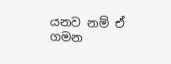යනව නම් ඒ ගමන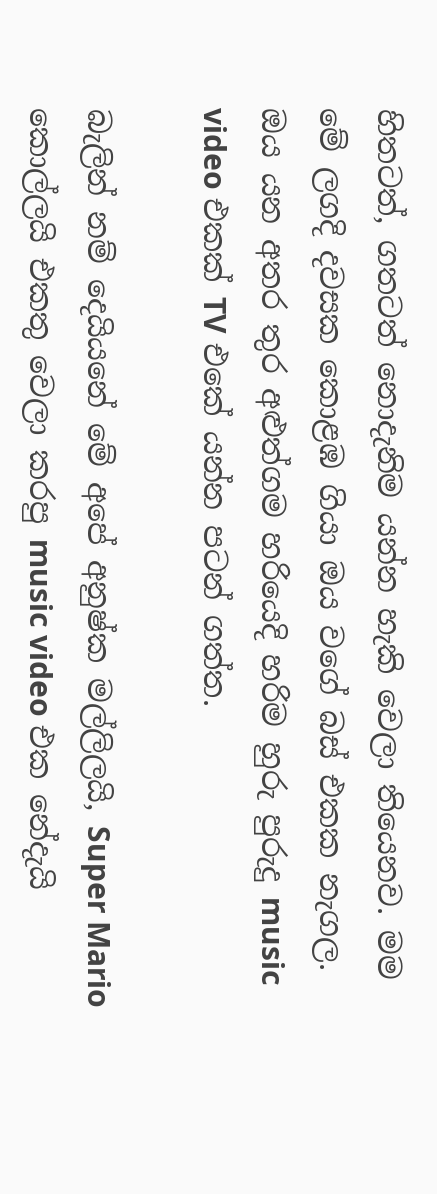හිතටත්, ගතටත් නොදැනිම යන්න හැකි වෙලා තියෙනව. මම මේ ලගදි දවසක කොළඹ ගියා ඔය වගේ බස් එකක නැගල. ඔය යන අතර තුර අළුත්ගම හරියෙදි හරිම හුරු පුරුදු music video එකක් TV එකේ යන්න පටන් ගත්ත.

බැලින් නම් දෙයියනේ මේ අපේ අනුෂ්ක මල්ලිලයි, Super Mario කොල්ලයි එකතු වෙලා කරපු music video එක නේදැයි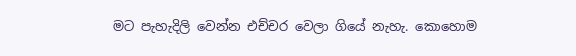මට පැහැදිලි වෙන්න එච්චර වෙලා ගියේ නැහැ. කොහොම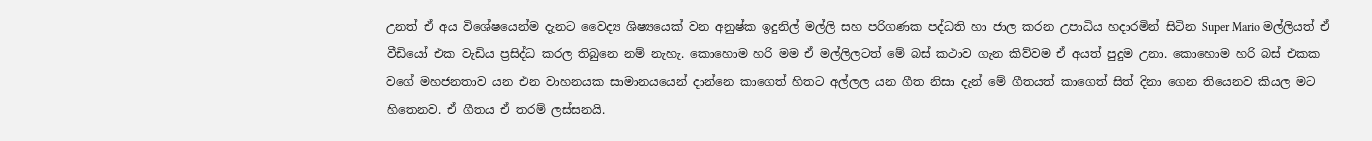උනත් ඒ අය විශේෂයෙන්ම දැනට වෛද්‍ය ශිෂ්‍යයෙක් වන අනුෂ්ක ඉදුනිල් මල්ලි සහ පරිගණක පද්ධති හා ජාල කරන උපාධිය හදාරමින් සිටින Super Mario මල්ලියත් ඒ වීඩියෝ එක වැඩිය ප්‍රසිද්ධ කරල තිබුනෙ නම් නැහැ. කොහොම හරි මම ඒ මල්ලිලටත් මේ බස් කථාව ගැන කිව්වම ඒ අයත් පුදුම උනා. කොහොම හරි බස් එකක වගේ මහජනතාව යන එන වාහනයක සාමානයයෙන් දාන්නෙ කාගෙත් හිතට අල්ලල යන ගීත නිසා දැන් මේ ගීතයත් කාගෙත් සිත් දිනා ගෙන තියෙනව කියල මට හිතෙනව. ඒ ගීතය ඒ තරම් ලස්සනයි.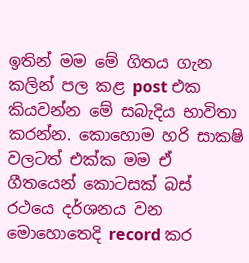ඉතින් මම මේ ගිතය ගැන කලින් පල කළ post එක කියවන්න මේ සබැදිය භාවිතා කරන්න. කොහොම හරි සාකෂි වලටත් එක්ක මම ඒ ගීතයෙන් කොටසක් බස් රථයෙ දර්ශනය වන මොහොතෙදි record කර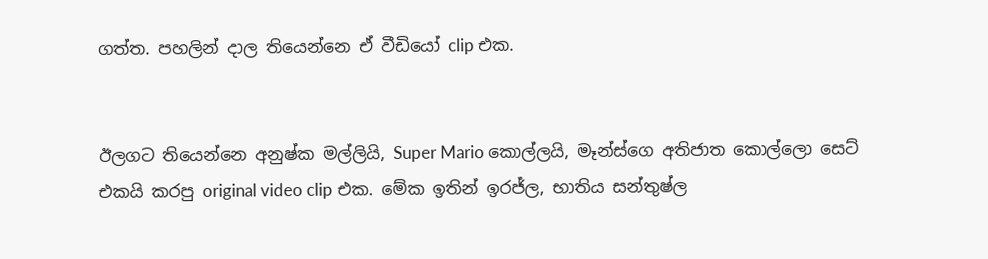ගත්ත. පහලින් දාල තියෙන්නෙ ඒ වීඩියෝ clip එක.


ඊලගට තියෙන්නෙ අනුෂ්ක මල්ලියි, Super Mario කොල්ලයි, මෑන්ස්ගෙ අතිජාත කොල්ලො සෙට් එකයි කරපු original video clip එක. මේක ඉතින් ඉරජ්ල, භාතිය සන්තුෂ්ල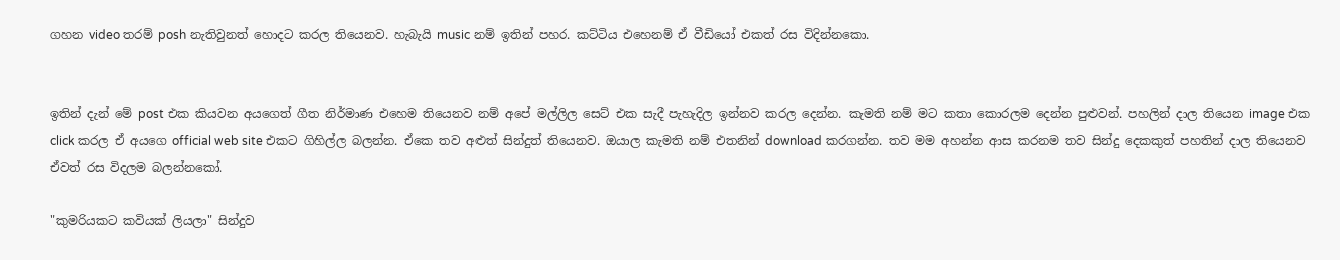ගහන video තරම් posh නැතිවුනත් හොදට කරල තියෙනව. හැබැයි music නම් ඉතින් පහර. කට්ටිය එහෙනම් ඒ වීඩියෝ එකත් රස විදින්නකො.


ඉතින් දැන් මේ post එක කියවන අයගෙත් ගීත නිර්මාණ එහෙම තියෙනව නම් අපේ මල්ලිල සෙට් එක සැදී පැහැදිල ඉන්නව කරල දෙන්න. කැමති නම් මට කතා කොරලම දෙන්න පුළුවන්. පහලින් දාල තියෙන image එක click කරල ඒ අයගෙ official web site එකට ගිහිල්ල බලන්න. ඒකෙ තව අළුත් සින්දුත් තියෙනව. ඔයාල කැමති නම් එතනින් download කරගන්න. තව මම අහන්න ආස කරනම තව සින්දු දෙකකුත් පහතින් දාල තියෙනව ඒවත් රස විදලම බලන්නකෝ.

"කුමරියකට කවියක් ලියලා" සින්දුව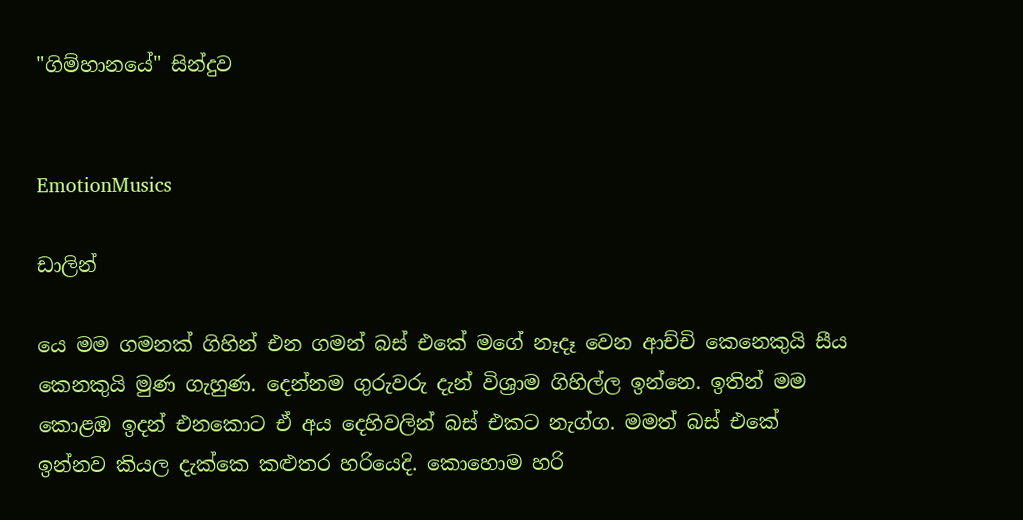"ගිම්හානයේ" සින්දුව


EmotionMusics

ඩාලින්

යෙ මම ගමනක් ගිහින් එන ගමන් බස් එකේ මගේ නෑදෑ වෙන ආච්චි කෙනෙකුයි සීය කෙනකුයි මුණ ගැහුණ. දෙන්නම ගුරුවරු දැන් විශ්‍රාම ගිහිල්ල ඉන්නෙ. ඉතින් මම කොළඹ ඉදන් එනකොට ඒ අය දෙහිවලින් බස් එකට නැග්ග. මමත් බස් එකේ ඉන්නව කියල දැක්කෙ කළුතර හරියෙදි. කොහොම හරි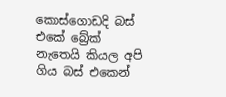කොස්ගොඩදි බස් එකේ බ්‍රේක් නැතෙයි කියල අපි ගිය බස් එකෙන්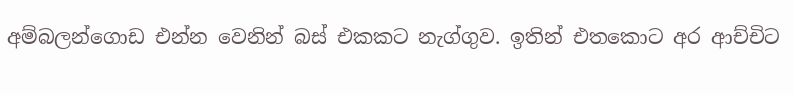අම්බලන්ගොඩ එන්න වෙනින් බස් එකකට නැග්ගුව. ඉතින් එතකොට අර ආච්චිට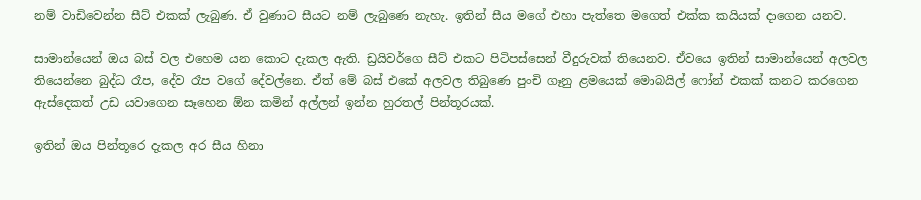නම් වාඩිවෙන්න සීට් එකක් ලැබුණ. ඒ වුණාට සීයට නම් ලැබුණෙ නැහැ. ඉතින් සීය මගේ එහා පැත්තෙ මගෙත් එක්ක කයියක් දාගෙන යනව.

සාමාන්යෙන් ඔය බස් වල එහෙම යන කොට දැකල ඇති. ඩ්‍රයිවර්ගෙ සීට් එකට පිටිපස්සෙන් වීදුරුවක් තියෙනව. ඒවයෙ ඉතින් සාමාන්යෙන් අලවල තියෙන්නෙ බුද්ධ රෑප, දේව රෑප වගේ දේවල්නෙ. ඒත් මේ බස් එකේ අලවල තිබුණෙ පුංචි ගෑනු ළමයෙක් මොබයිල් ෆෝන් එකක් කනට කරගෙන ඇස්දෙකත් උඩ යවාගෙන සෑහෙන ඕන කමින් අල්ලන් ඉන්න හුරතල් පින්තූරයක්.

ඉතින් ඔය පින්තූරෙ දැකල අර සීය හිනා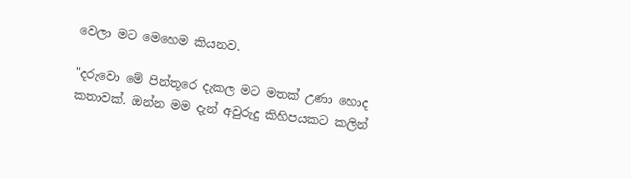වෙලා මට මෙහෙම කියනව.

"දරුවො මේ පින්තූරෙ දැකල මට මතක් උණා හොද කතාවක්. ඔන්න මම දැන් අවුරුදු කිහිපයකට කලින්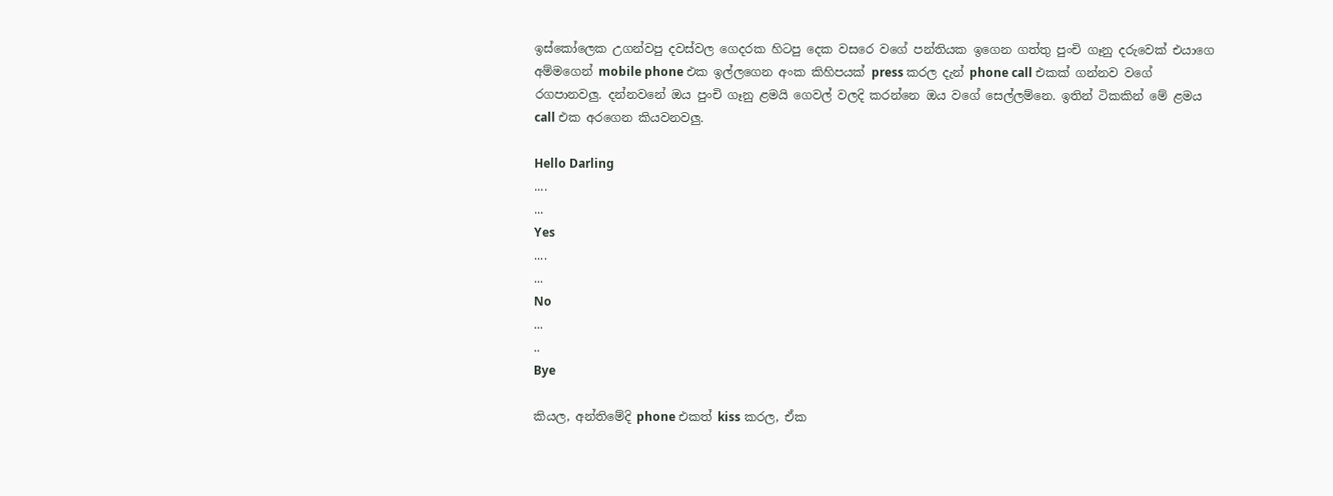ඉස්කෝලෙක උගන්වපු දවස්වල ගෙදරක හිටපු දෙක වසරෙ වගේ පන්තියක ඉගෙන ගත්තු පුංචි ගෑනු දරුවෙක් එයාගෙ අම්මගෙන් mobile phone එක ඉල්ලගෙන අංක කිහිපයක් press කරල දැන් phone call එකක් ගන්නව වගේ රගපානවලු. දන්නවනේ ඔය පුංචි ගෑනු ළමයි ගෙවල් වලදි කරන්නෙ ඔය වගේ සෙල්ලම්නෙ. ඉතින් ටිකකින් මේ ළමය call එක අරගෙන කියවනවලු.

Hello Darling
....
...
Yes
....
...
No
...
..
Bye

කියල, අන්තිමේදි phone එකත් kiss කරල, ඒක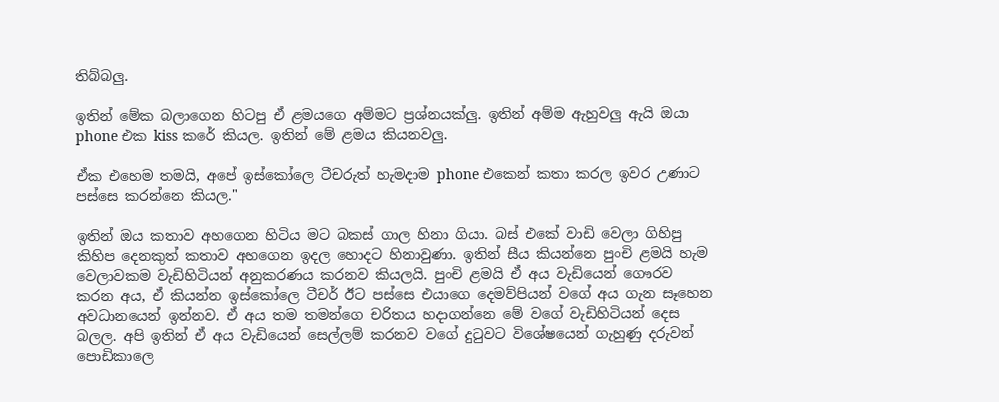තිබ්බලු.

ඉතින් මේක බලාගෙන හිටපු ඒ ළමයගෙ අම්මට ප්‍රශ්නයක්ලු. ඉතින් අම්ම ඇහුවලු ඇයි ඔයා phone එක kiss කරේ කියල. ඉතින් මේ ළමය කියනවලු.

ඒක එහෙම තමයි, අපේ ඉස්කෝලෙ ටීචරුත් හැමදාම phone එකෙන් කතා කරල ඉවර උණාට පස්සෙ කරන්නෙ කියල."

ඉතින් ඔය කතාව අහගෙන හිටිය මට බකස් ගාල හිනා ගියා. බස් එකේ වාඩි වෙලා ගිහිපු කිහිප දෙනකුත් කතාව අහගෙන ඉදල හොදට හිනාවුණා. ඉතින් සීය කියන්නෙ පුංචි ළමයි හැම වෙලාවකම වැඩිහිටියන් අනුකරණය කරනව කියලයි. පුංචි ළමයි ඒ අය වැඩියෙන් ගෞරව කරන අය, ඒ කියන්න ඉස්කෝලෙ ටීචර් ඊට පස්සෙ එයාගෙ දෙමව්පියන් වගේ අය ගැන සෑහෙන අවධානයෙන් ඉන්නව. ඒ අය තම තමන්ගෙ චරිතය හදාගන්නෙ මේ වගේ වැඩිහිටියන් දෙස බලල. අපි ඉතින් ඒ අය වැඩියෙන් සෙල්ලම් කරනව වගේ දුටුවට විශේෂයෙන් ගැහුණු දරුවන් පොඩිකාලෙ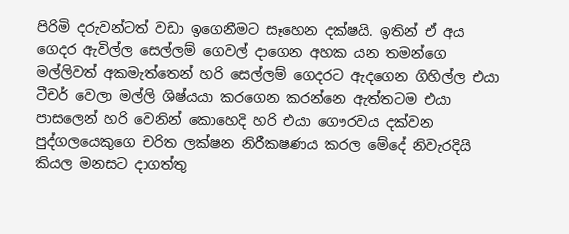පිරිමි දරුවන්ටත් වඩා ඉගෙනීමට සෑහෙන දක්ෂයි. ඉතින් ඒ අය ගෙදර ඇවිල්ල සෙල්ලම් ගෙවල් දාගෙන අහක යන තමන්ගෙ මල්ලිවත් අකමැත්තෙන් හරි සෙල්ලම් ගෙදරට ඇදගෙන ගිහිල්ල එයා ටීචර් වෙලා මල්ලි ශිෂ්යයා කරගෙන කරන්නෙ ඇත්තටම එයා පාසලෙන් හරි වෙනින් කොහෙදි හරි එයා ගෞරවය දක්වන පුද්ගලයෙකුගෙ චරිත ලක්ෂන නිරීකෂණය කරල මේදේ නිවැරදියි කියල මනසට දාගත්තු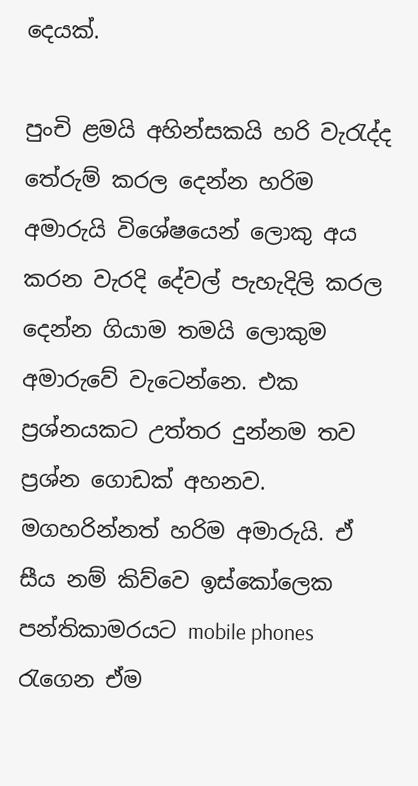දෙයක්.

පුංචි ළමයි අහින්සකයි හරි වැරැද්ද තේරුම් කරල දෙන්න හරිම අමාරුයි විශේෂයෙන් ලොකු අය කරන වැරදි දේවල් පැහැදිලි කරල දෙන්න ගියාම තමයි ලොකුම අමාරුවේ වැටෙන්නෙ. එක ප්‍රශ්නයකට උත්තර දුන්නම තව ප්‍රශ්න ගොඩක් අහනව. මගහරින්නත් හරිම අමාරුයි. ඒ සීය නම් කිව්වෙ ඉස්කෝලෙක පන්තිකාමරයට mobile phones රැගෙන ඒම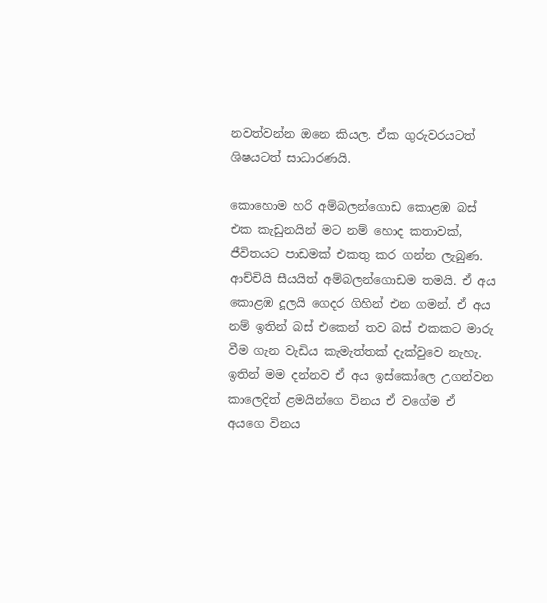නවත්වන්න ඔනෙ කියල. ඒක ගුරුවරයටත් ශිෂයටත් සාධාරණයි.

කොහොම හරි අම්බලන්ගොඩ කොළඹ බස් එක කැඩුනයින් මට නම් හොද කතාවක්, ජීවිතයට පාඩමක් එකතු කර ගන්න ලැබුණ. ආච්චියි සීයයිත් අම්බලන්ගොඩම තමයි. ඒ අය කොළඹ දූලයි ගෙදර ගිහින් එන ගමන්. ඒ අය නම් ඉතින් බස් එකෙන් තව බස් එකකට මාරු වීම ගැන වැඩිය කැමැත්තක් දැක්වුවෙ නැහැ. ඉතින් මම දන්නව ඒ අය ඉස්කෝලෙ උගන්වන කාලෙදිත් ළමයින්ගෙ විනය ඒ වගේම ඒ අයගෙ විනය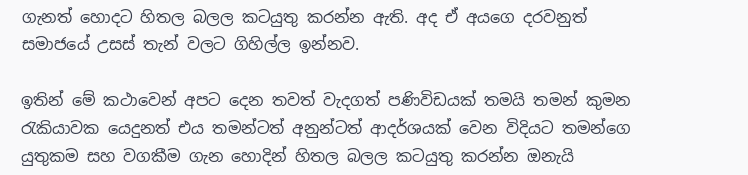ගැනත් හොදට හිතල බලල කටයුතු කරන්න ඇති. අද ඒ අයගෙ දරවනුත් සමාජයේ උසස් තැන් වලට ගිහිල්ල ඉන්නව.

ඉතින් මේ කථාවෙන් අපට දෙන තවත් වැදගත් පණිවිඩයක් තමයි තමන් කුමන රැකියාවක යෙදුනත් එය තමන්ටත් අනුන්ටත් ආදර්ශයක් වෙන විදියට තමන්ගෙ යුතුකම සහ වගකීම ගැන හොදින් හිතල බලල කටයුතු කරන්න ඔනැයි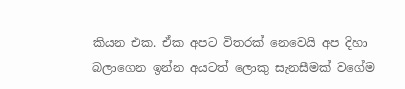කියන එක. ඒක අපට විතරක් නෙවෙයි අප දිහා බලාගෙන ඉන්න අයටත් ලොකු සැනසීමක් වගේම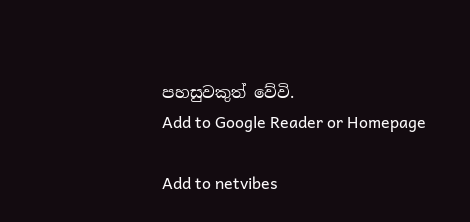පහසුවකුත් වේවි.
Add to Google Reader or Homepage

Add to netvibes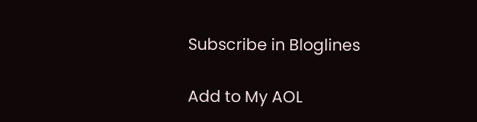Subscribe in Bloglines

Add to My AOL